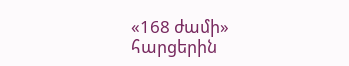«168 ժամի» հարցերին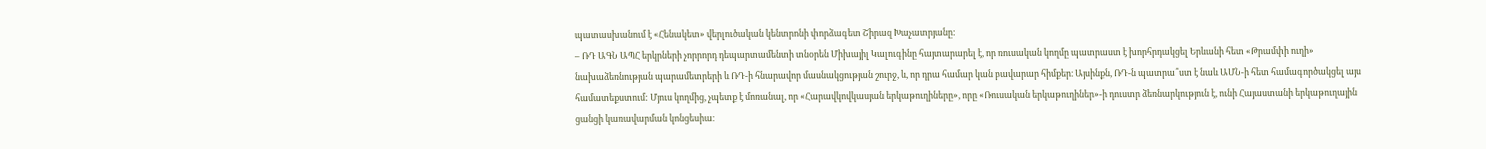պատասխանում է «Հենակետ» վերլուծական կենտրոնի փորձագետ Շիրազ Խաչատրյանը:
– ՌԴ ԱԳՆ ԱՊՀ երկրների չորրորդ դեպարտամենտի տնօրեն Միխայիլ Կալուգինը հայտարարել է, որ ռուսական կողմը պատրաստ է խորհրդակցել Երևանի հետ «Թրամփի ուղի» նախաձեռնության պարամետրերի և ՌԴ-ի հնարավոր մասնակցության շուրջ, և, որ դրա համար կան բավարար հիմքեր։ Այսինքն, ՌԴ-ն պատրա՞ստ է նաև ԱՄՆ-ի հետ համագործակցել այս համատեքստում: Մյուս կողմից, չպետք է մոռանալ, որ «Հարավկովկասյան երկաթուղիները», որը «Ռուսական երկաթուղիներ»-ի դուստր ձեռնարկություն է, ունի Հայաստանի երկաթուղային ցանցի կառավարման կոնցեսիա։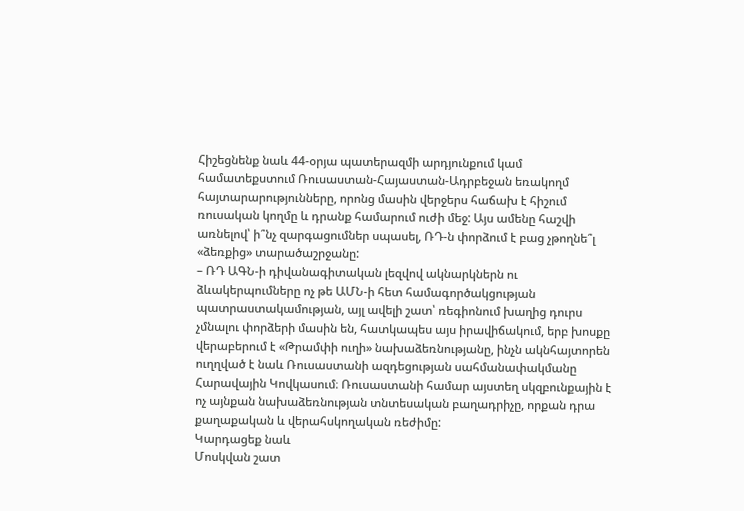Հիշեցնենք նաև 44-օրյա պատերազմի արդյունքում կամ համատեքստում Ռուսաստան-Հայաստան-Ադրբեջան եռակողմ հայտարարությունները, որոնց մասին վերջերս հաճախ է հիշում ռուսական կողմը և դրանք համարում ուժի մեջ: Այս ամենը հաշվի առնելով՝ ի՞նչ զարգացումներ սպասել, ՌԴ-ն փորձում է բաց չթողնե՞լ «ձեռքից» տարածաշրջանը:
– ՌԴ ԱԳՆ-ի դիվանագիտական լեզվով ակնարկներն ու ձևակերպումները ոչ թե ԱՄՆ-ի հետ համագործակցության պատրաստակամության, այլ ավելի շատ՝ ռեգիոնում խաղից դուրս չմնալու փորձերի մասին են, հատկապես այս իրավիճակում, երբ խոսքը վերաբերում է «Թրամփի ուղի» նախաձեռնությանը, ինչն ակնհայտորեն ուղղված է նաև Ռուսաստանի ազդեցության սահմանափակմանը Հարավային Կովկասում։ Ռուսաստանի համար այստեղ սկզբունքային է ոչ այնքան նախաձեռնության տնտեսական բաղադրիչը, որքան դրա քաղաքական և վերահսկողական ռեժիմը:
Կարդացեք նաև
Մոսկվան շատ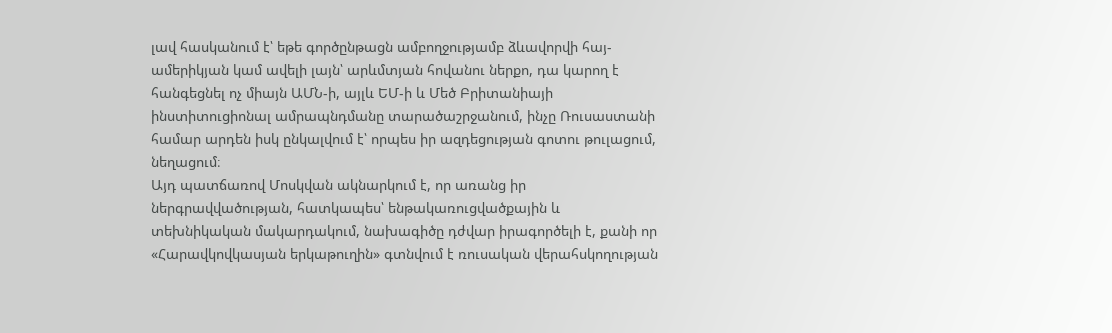լավ հասկանում է՝ եթե գործընթացն ամբողջությամբ ձևավորվի հայ-ամերիկյան կամ ավելի լայն՝ արևմտյան հովանու ներքո, դա կարող է հանգեցնել ոչ միայն ԱՄՆ-ի, այլև ԵՄ-ի և Մեծ Բրիտանիայի ինստիտուցիոնալ ամրապնդմանը տարածաշրջանում, ինչը Ռուսաստանի համար արդեն իսկ ընկալվում է՝ որպես իր ազդեցության գոտու թուլացում, նեղացում։
Այդ պատճառով Մոսկվան ակնարկում է, որ առանց իր ներգրավվածության, հատկապես՝ ենթակառուցվածքային և տեխնիկական մակարդակում, նախագիծը դժվար իրագործելի է, քանի որ «Հարավկովկասյան երկաթուղին» գտնվում է ռուսական վերահսկողության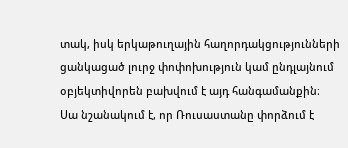տակ, իսկ երկաթուղային հաղորդակցությունների ցանկացած լուրջ փոփոխություն կամ ընդլայնում օբյեկտիվորեն բախվում է այդ հանգամանքին։
Սա նշանակում է, որ Ռուսաստանը փորձում է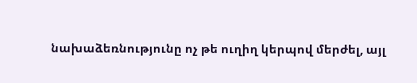նախաձեռնությունը ոչ թե ուղիղ կերպով մերժել, այլ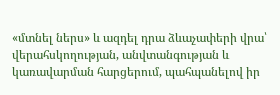«մտնել ներս» և ազդել դրա ձևաչափերի վրա՝ վերահսկողության, անվտանգության և կառավարման հարցերում, պահպանելով իր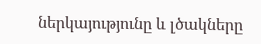ներկայությունը և լծակները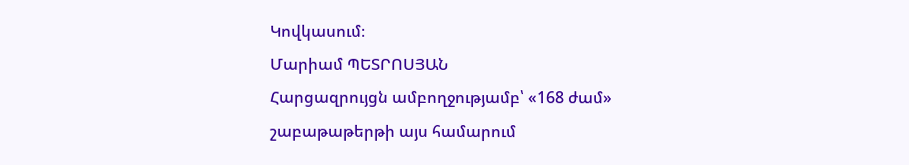Կովկասում։
Մարիամ ՊԵՏՐՈՍՅԱՆ
Հարցազրույցն ամբողջությամբ՝ «168 ժամ» շաբաթաթերթի այս համարում